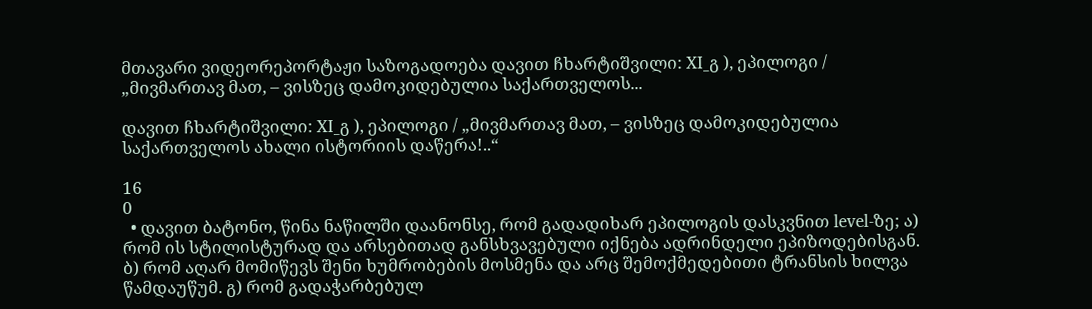მთავარი ვიდეორეპორტაჟი საზოგადოება დავით ჩხარტიშვილი: XI_გ ), ეპილოგი / „მივმართავ მათ, – ვისზეც დამოკიდებულია საქართველოს...

დავით ჩხარტიშვილი: XI_გ ), ეპილოგი / „მივმართავ მათ, – ვისზეც დამოკიდებულია საქართველოს ახალი ისტორიის დაწერა!..“

16
0
  • დავით ბატონო, წინა ნაწილში დაანონსე, რომ გადადიხარ ეპილოგის დასკვნით level-ზე; ა) რომ ის სტილისტურად და არსებითად განსხვავებული იქნება ადრინდელი ეპიზოდებისგან. ბ) რომ აღარ მომიწევს შენი ხუმრობების მოსმენა და არც შემოქმედებითი ტრანსის ხილვა წამდაუწუმ. გ) რომ გადაჭარბებულ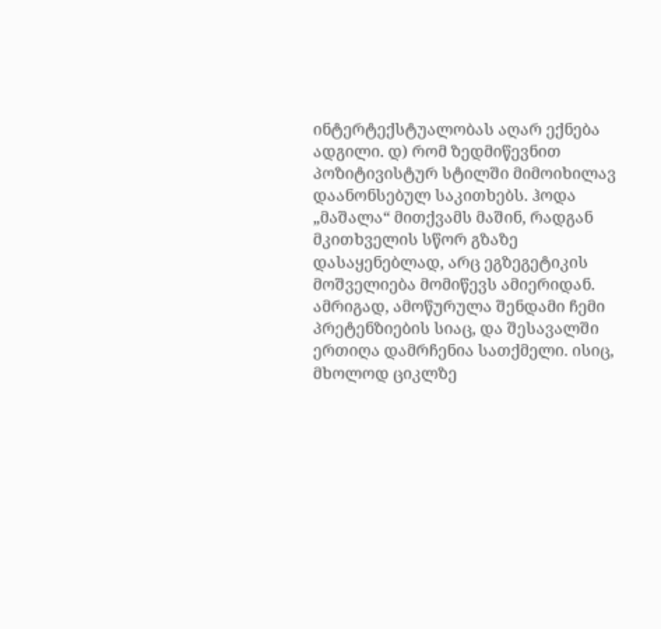ინტერტექსტუალობას აღარ ექნება ადგილი. დ) რომ ზედმიწევნით პოზიტივისტურ სტილში მიმოიხილავ დაანონსებულ საკითხებს. ჰოდა „მაშალა“ მითქვამს მაშინ, რადგან მკითხველის სწორ გზაზე დასაყენებლად, არც ეგზეგეტიკის მოშველიება მომიწევს ამიერიდან. ამრიგად, ამოწურულა შენდამი ჩემი პრეტენზიების სიაც, და შესავალში ერთიღა დამრჩენია სათქმელი. ისიც, მხოლოდ ციკლზე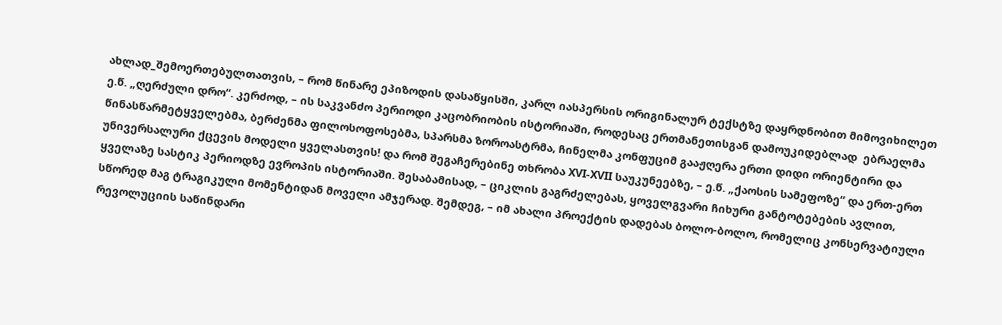ახლად_შემოერთებულთათვის, – რომ წინარე ეპიზოდის დასაწყისში, კარლ იასპერსის ორიგინალურ ტექსტზე დაყრდნობით მიმოვიხილეთ ე.წ. „ღერძული დრო“. კერძოდ, – ის საკვანძო პერიოდი კაცობრიობის ისტორიაში, როდესაც ერთმანეთისგან დამოუკიდებლად  ებრაელმა წინასწარმეტყველებმა, ბერძენმა ფილოსოფოსებმა, სპარსმა ზოროასტრმა, ჩინელმა კონფუციმ გააჟღერა ერთი დიდი ორიენტირი და უნივერსალური ქცევის მოდელი ყველასთვის! და რომ შეგაჩერებინე თხრობა XVI-XVII საუკუნეებზე, – ე.წ. „ქაოსის სამეფოზე“ და ერთ-ერთ ყველაზე სასტიკ პერიოდზე ევროპის ისტორიაში. შესაბამისად, – ციკლის გაგრძელებას, ყოველგვარი ჩიხური განტოტებების ავლით, სწორედ მაგ ტრაგიკული მომენტიდან მოველი ამჯერად. შემდეგ, – იმ ახალი პროექტის დადებას ბოლო-ბოლო, რომელიც კონსერვატიული რევოლუციის საწინდარი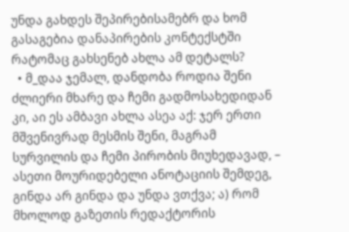უნდა გახდეს შეპირებისამებრ და ხომ გასაგებია დანაპირების კონტექსტში რატომაც გახსენებ ახლა ამ დეტალს?
  • მ_დაა ჯემალ, დანდობა როდია შენი ძლიერი მხარე და ჩემი გადმოსახედიდან კი, აი ეს ამბავი ახლა ასეა აქ: ჯერ ერთი მშვენივრად მესმის შენი, მაგრამ სურვილის და ჩემი პირობის მიუხედავად, – ასეთი მოურიდებელი ანოტაციის შემდეგ, გინდა არ გინდა და უნდა ვთქვა; ა) რომ მხოლოდ გაზეთის რედაქტორის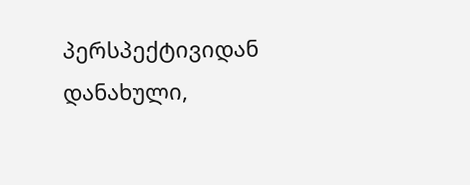პერსპექტივიდან დანახული,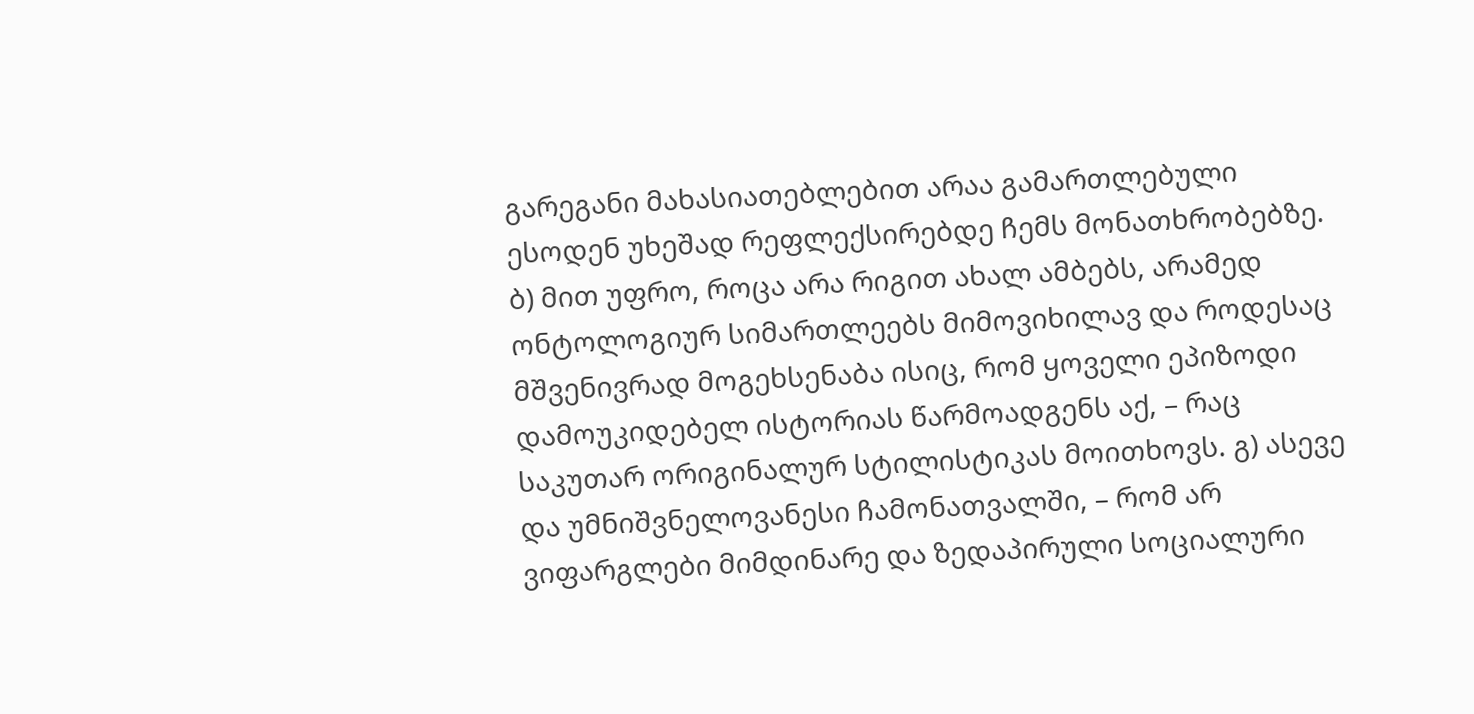გარეგანი მახასიათებლებით არაა გამართლებული ესოდენ უხეშად რეფლექსირებდე ჩემს მონათხრობებზე. ბ) მით უფრო, როცა არა რიგით ახალ ამბებს, არამედ ონტოლოგიურ სიმართლეებს მიმოვიხილავ და როდესაც მშვენივრად მოგეხსენაბა ისიც, რომ ყოველი ეპიზოდი დამოუკიდებელ ისტორიას წარმოადგენს აქ, – რაც საკუთარ ორიგინალურ სტილისტიკას მოითხოვს. გ) ასევე და უმნიშვნელოვანესი ჩამონათვალში, – რომ არ ვიფარგლები მიმდინარე და ზედაპირული სოციალური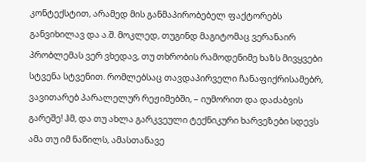კონტექსტით, არამედ მის განმაპირობებელ ფაქტორებს განვიხილავ და ა.შ. მოკლედ, თუგინდ მაგიტომაც ვერანაირ პრობლემას ვერ ვხედავ, თუ თხრობის რამოდენიმე ხაზს მივყვები სტვენა სტვენით. რომლებსაც თავდაპირველი ჩანაფიქრისამებრ, ვავითარებ პარალელურ რეჟიმებში, – იუმორით და დაძაბვის გარეშე! ჰმ, და თუ ახლა გარკვეული ტექნიკური ხარვეზები სდევს ამა თუ იმ ნაწილს, ამასთანავე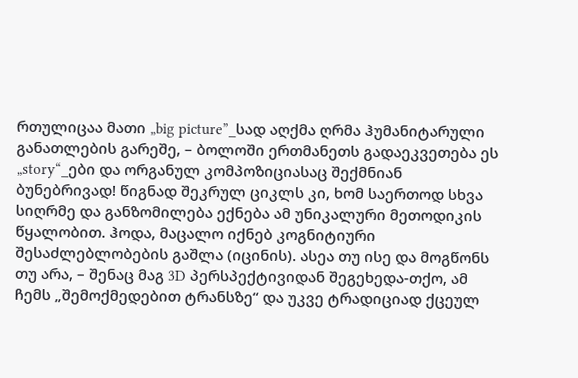რთულიცაა მათი „big picture”_სად აღქმა ღრმა ჰუმანიტარული განათლების გარეშე, – ბოლოში ერთმანეთს გადაეკვეთება ეს „story“_ები და ორგანულ კომპოზიციასაც შექმნიან ბუნებრივად! წიგნად შეკრულ ციკლს კი, ხომ საერთოდ სხვა სიღრმე და განზომილება ექნება ამ უნიკალური მეთოდიკის წყალობით. ჰოდა, მაცალო იქნებ კოგნიტიური შესაძლებლობების გაშლა (იცინის). ასეა თუ ისე და მოგწონს თუ არა, – შენაც მაგ 3D პერსპექტივიდან შეგეხედა-თქო, ამ ჩემს „შემოქმედებით ტრანსზე“ და უკვე ტრადიციად ქცეულ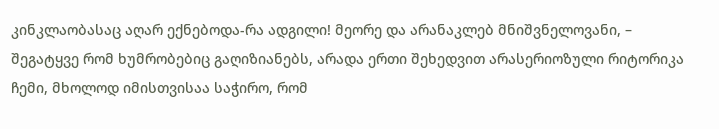კინკლაობასაც აღარ ექნებოდა-რა ადგილი! მეორე და არანაკლებ მნიშვნელოვანი, – შეგატყვე რომ ხუმრობებიც გაღიზიანებს, არადა ერთი შეხედვით არასერიოზული რიტორიკა ჩემი, მხოლოდ იმისთვისაა საჭირო, რომ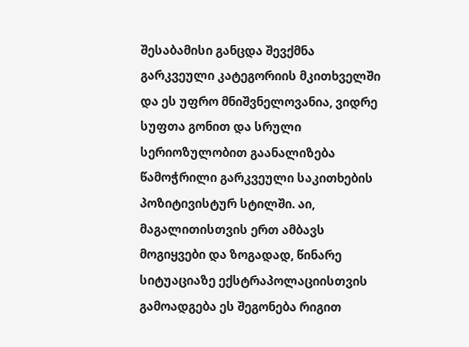შესაბამისი განცდა შევქმნა გარკვეული კატეგორიის მკითხველში და ეს უფრო მნიშვნელოვანია, ვიდრე სუფთა გონით და სრული სერიოზულობით გაანალიზება წამოჭრილი გარკვეული საკითხების პოზიტივისტურ სტილში. აი, მაგალითისთვის ერთ ამბავს მოგიყვები და ზოგადად, წინარე სიტუაციაზე ექსტრაპოლაციისთვის გამოადგება ეს შეგონება რიგით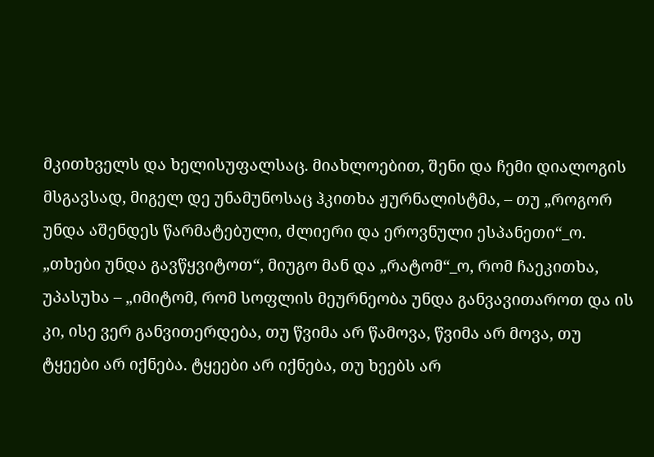მკითხველს და ხელისუფალსაც. მიახლოებით, შენი და ჩემი დიალოგის მსგავსად, მიგელ დე უნამუნოსაც ჰკითხა ჟურნალისტმა, – თუ „როგორ უნდა აშენდეს წარმატებული, ძლიერი და ეროვნული ესპანეთი“_ო. „თხები უნდა გავწყვიტოთ“, მიუგო მან და „რატომ“_ო, რომ ჩაეკითხა, უპასუხა – „იმიტომ, რომ სოფლის მეურნეობა უნდა განვავითაროთ და ის კი, ისე ვერ განვითერდება, თუ წვიმა არ წამოვა, წვიმა არ მოვა, თუ ტყეები არ იქნება. ტყეები არ იქნება, თუ ხეებს არ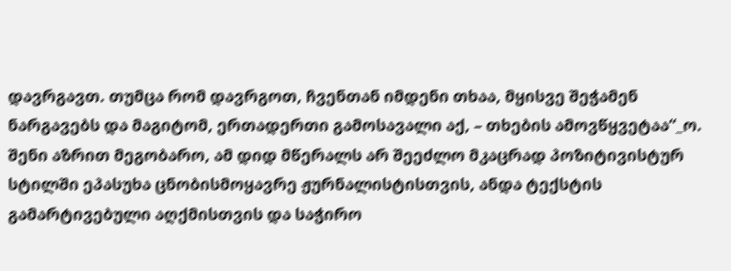დავრგავთ. თუმცა რომ დავრგოთ, ჩვენთან იმდენი თხაა, მყისვე შეჭამენ ნარგავებს და მაგიტომ, ერთადერთი გამოსავალი აქ, – თხების ამოვწყვეტაა“_ო. შენი აზრით მეგობარო, ამ დიდ მწერალს არ შეეძლო მკაცრად პოზიტივისტურ სტილში ეპასუხა ცნობისმოყავრე ჟურნალისტისთვის, ანდა ტექსტის გამარტივებული აღქმისთვის და საჭირო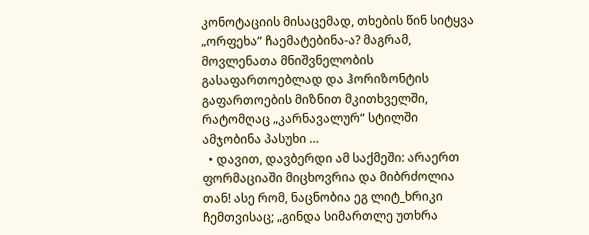კონოტაციის მისაცემად, თხების წინ სიტყვა „ორფეხა“ ჩაემატებინა-ა? მაგრამ, მოვლენათა მნიშვნელობის გასაფართოებლად და ჰორიზონტის გაფართოების მიზნით მკითხველში, რატომღაც „კარნავალურ“ სტილში ამჯობინა პასუხი …
  • დავით, დავბერდი ამ საქმეში: არაერთ ფორმაციაში მიცხოვრია და მიბრძოლია თან! ასე რომ, ნაცნობია ეგ ლიტ_ხრიკი ჩემთვისაც; „გინდა სიმართლე უთხრა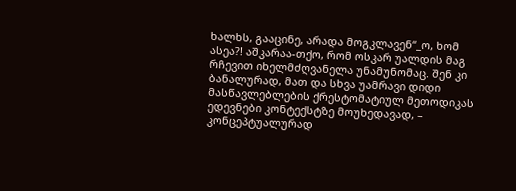ხალხს, გააცინე, არადა მოგკლავენ“_ო, ხომ ასეა?! აშკარაა-თქო, რომ ოსკარ უალდის მაგ რჩევით იხელმძღვანელა უნამუნომაც. შენ კი ბანალურად, მათ და სხვა უამრავი დიდი მასწავლებლების ქრესტომატიულ მეთოდიკას ედევნები კონტექსტზე მოუხედავად, – კონცეპტუალურად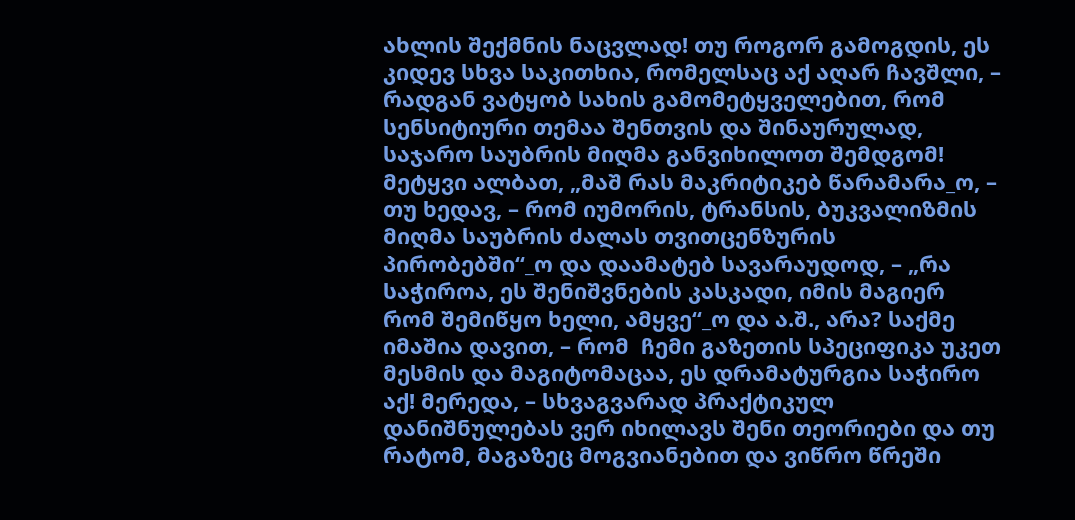ახლის შექმნის ნაცვლად! თუ როგორ გამოგდის, ეს კიდევ სხვა საკითხია, რომელსაც აქ აღარ ჩავშლი, – რადგან ვატყობ სახის გამომეტყველებით, რომ სენსიტიური თემაა შენთვის და შინაურულად, საჯარო საუბრის მიღმა განვიხილოთ შემდგომ! მეტყვი ალბათ, „მაშ რას მაკრიტიკებ წარამარა_ო, – თუ ხედავ, – რომ იუმორის, ტრანსის, ბუკვალიზმის მიღმა საუბრის ძალას თვითცენზურის პირობებში“_ო და დაამატებ სავარაუდოდ, – „რა საჭიროა, ეს შენიშვნების კასკადი, იმის მაგიერ რომ შემიწყო ხელი, ამყვე“_ო და ა.შ., არა? საქმე იმაშია დავით, – რომ  ჩემი გაზეთის სპეციფიკა უკეთ მესმის და მაგიტომაცაა, ეს დრამატურგია საჭირო აქ! მერედა, – სხვაგვარად პრაქტიკულ დანიშნულებას ვერ იხილავს შენი თეორიები და თუ რატომ, მაგაზეც მოგვიანებით და ვიწრო წრეში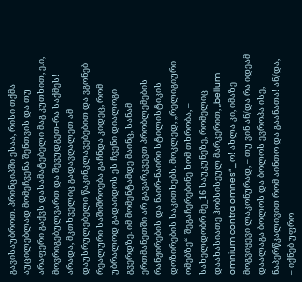გავისაუბროთ. პრინციპში ესაა, რისი თქმა აუცილებლად მომეჩვენა შენთვის და თუ არაფერი გაქვს დასამატებელი მაგ კუთხით, ე.ი, მოვრიგებულვართ და შევუდგეთ-რა საქმეს! არადა, მკთხველიც გადავღალეთ ამ დაუსრულებელი წაკინკლავებებით და ვგონებ რეალური საშიშროება გაჩნდა კიდეც, რომ უბრალოდ გადაიდოს ეს ჩვენი დიალოგი გვერდზე. იმ მომენტამდე მაინც, სანამ ერთმანეთში არ გავარკვევთ პრობლემების რანჟირების და ნაირ-ნაირი სტილისტიკის დოზირების საკითხებს. მოკლედ, „რელიგიური ომებზე“  შეგაჩერებინე ხომ თხრობა, – სახელდობრ მე_16 საუკუნეზე, რომელიც დაახასიათე ჰობსისეულ მარკერით, „bellum omnium contra omnes“_ო! ახლა კი, იმაზე მოგვიყევი ლაკონურად, – თუ ვინ ან/და რა იდეამ დაალაგა ბოლოს და ბოლოს ევროპა ისე, ნაპერწკალივით რომ აინთო და გაანათა! ან/და, – იქნებ უფრო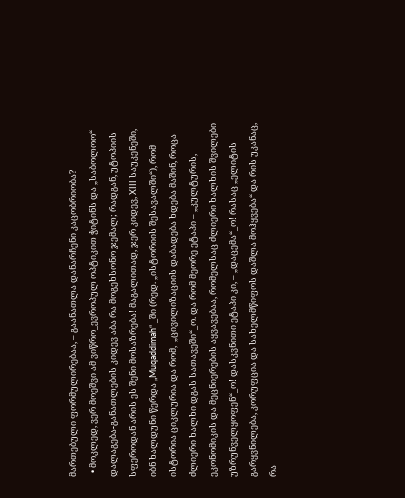მართებული ფორმულირებაა, – გაანათლა დანარჩენი კაცობრიობა?
  • მოკლედ, ვერ მოეშვი ამ ვიწრო_ევროპულ ოპტიკით ჭიტინს და „საბოლოო“ დალაგება-განათლების კიდევ აბა რა მოგეხსონო ჯემალ; რადგან, უტოპიის სფეროდან არის ეს შენი მოსაზრება! მაგალითად, ჯერ კიდევ, XIII საუკენეში, იბნ ხალდუნი წერდა „Muqaddimah“ _ში (რედ. „ისტორიის შესავალში“), რომ ისტორია ციკლურია და რომ,  „ცივილიზაციის დაბადება ხდება მაშინ, როცა ძლიერი ხალხი დგას სათავეში“_ო. და რომ მეორე ეტაპი – „კულტურის, ეკონომიკის და მეცნიერების აყვავებაა, რომელსაც ძლიერი ხალხის შვილები უზრუნველყოფენ“_ო! დასკვნითი ეტაპი კი, – „დაცემა“_ო! რასაც „ელიტის გარყვნილება, კორუფცია და სახელმწიფოს დაშლა მოჰყვება“ და რის უკანაც, რა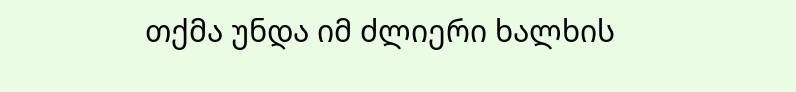თქმა უნდა იმ ძლიერი ხალხის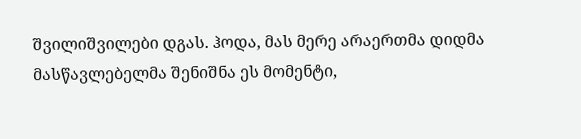შვილიშვილები დგას. ჰოდა, მას მერე არაერთმა დიდმა მასწავლებელმა შენიშნა ეს მომენტი,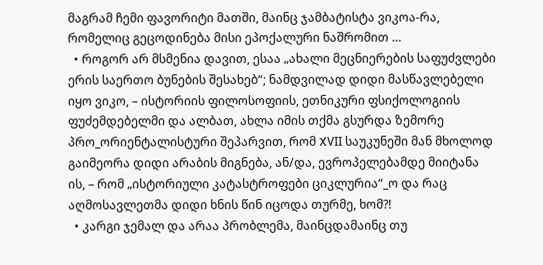მაგრამ ჩემი ფავორიტი მათში, მაინც ჯამბატისტა ვიკოა-რა, რომელიც გეცოდინება მისი ეპოქალური ნაშრომით …
  • როგორ არ მსმენია დავით, ესაა „ახალი მეცნიერების საფუძვლები ერის საერთო ბუნების შესახებ“; ნამდვილად დიდი მასწავლებელი იყო ვიკო, – ისტორიის ფილოსოფიის, ეთნიკური ფსიქოლოგიის ფუძემდებელმი და ალბათ, ახლა იმის თქმა გსურდა ზემორე პრო_ორიენტალისტური შეპარვით, რომ XVII საუკუნეში მან მხოლოდ გაიმეორა დიდი არაბის მიგნება, ან/და, ევროპელებამდე მიიტანა ის, – რომ „ისტორიული კატასტროფები ციკლურია“_ო და რაც აღმოსავლეთმა დიდი ხნის წინ იცოდა თურმე, ხომ?!
  • კარგი ჯემალ და არაა პრობლემა, მაინცდამაინც თუ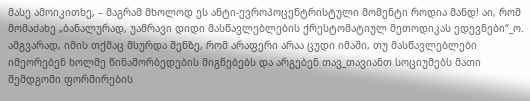მასე ამოიკითხე, – მაგრამ მხოლოდ ეს ანტი-ევროპოცენტრისტული მომენტი როდია მანდ! აი, რომ მომაძახე „ბანალურად, უამრავი დიდი მასწავლებლების ქრესტომატიულ მეთოდიკას ედევნები“_ო. ამგვარად, იმის თქმაც მსურდა შენზე, რომ არაფერი არაა ცუდი იმაში, თუ მასწავლებლები იმეორებენ ხოლმე წინამორბედების მიგნებებს და არგებენ თავ_თავიანთ სოციუმებს მათი შემდგომი ფორმირების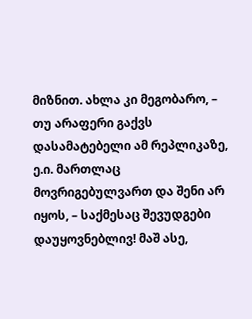მიზნით. ახლა კი მეგობარო, – თუ არაფერი გაქვს დასამატებელი ამ რეპლიკაზე, ე.ი. მართლაც მოვრიგებულვართ და შენი არ იყოს, – საქმესაც შევუდგები დაუყოვნებლივ! მაშ ასე,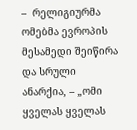–  რელიგიურმა ომებმა ევროპის მესამედი შეიწირა და სრული ანარქია, – „ომი ყველას ყველას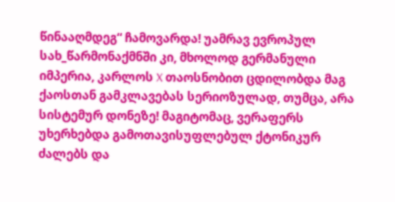წინააღმდეგ“ ჩამოვარდა! უამრავ ევროპულ სახ_წარმონაქმნში კი, მხოლოდ გერმანული იმპერია, კარლოს X თაოსნობით ცდილობდა მაგ ქაოსთან გამკლავებას სერიოზულად, თუმცა, არა სისტემურ დონეზე! მაგიტომაც, ვერაფერს უხერხებდა გამოთავისუფლებულ ქტონიკურ ძალებს და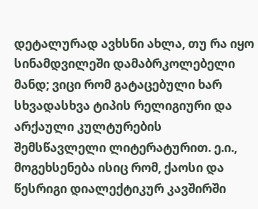დეტალურად ავხსნი ახლა, თუ რა იყო სინამდვილეში დამაბრკოლებელი მანდ; ვიცი რომ გატაცებული ხარ სხვადასხვა ტიპის რელიგიური და არქაული კულტურების შემსწავლელი ლიტერატურით. ე.ი., მოგეხსენება ისიც რომ, ქაოსი და წესრიგი დიალექტიკურ კავშირში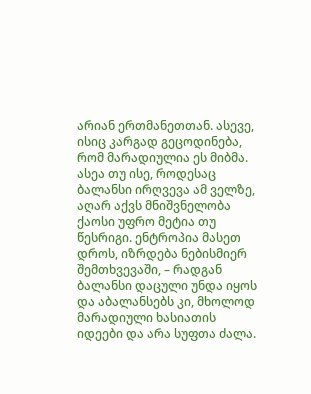არიან ერთმანეთთან. ასევე, ისიც კარგად გეცოდინება, რომ მარადიულია ეს მიბმა. ასეა თუ ისე, როდესაც ბალანსი ირღვევა ამ ველზე, აღარ აქვს მნიშვნელობა ქაოსი უფრო მეტია თუ წესრიგი. ენტროპია მასეთ დროს, იზრდება ნებისმიერ შემთხვევაში, – რადგან ბალანსი დაცული უნდა იყოს და აბალანსებს კი, მხოლოდ მარადიული ხასიათის იდეები და არა სუფთა ძალა.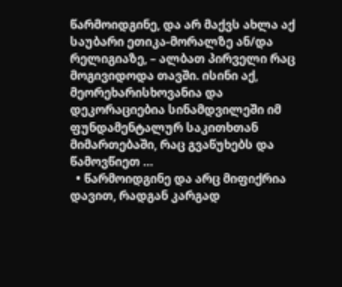წარმოიდგინე, და არ მაქვს ახლა აქ საუბარი ეთიკა-მორალზე ან/და რელიგიაზე, – ალბათ პირველი რაც მოგივიდოდა თავში. ისინი აქ, მეორეხარისხოვანია და დეკორაციებია სინამდვილეში იმ ფუნდამენტალურ საკითხთან მიმართებაში, რაც გვაწუხებს და წამოვწიეთ …
  • წარმოიდგინე და არც მიფიქრია დავით, რადგან კარგად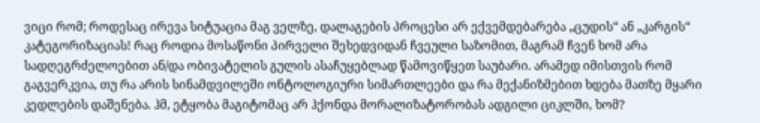ვიცი რომ; როდესაც ირევა სიტუაცია მაგ ველზე, დალაგების პროცესი არ ექვემდებარება „ცუდის“ ან „კარგის“ კატეგორიზაციას! რაც როდია მოსაწონი პირველი შეხედვიდან ჩვეული საზომით, მაგრამ ჩვენ ხომ არა სადღეგრძელოებით ან/და ობივატელის გულის ასაჩუყებლად წამოვიწყეთ საუბარი. არამედ იმისთვის რომ გაგვერკვია, თუ რა არის სინამდვილეში ონტოლოგიური სიმართლეები და რა მექანიზმებით ხდება მათზე მყარი კედლების დაშენება. ჰმ, ეტყობა მაგიტომაც არ ჰქონდა მორალიზატორობას ადგილი ციკლში, ხომ?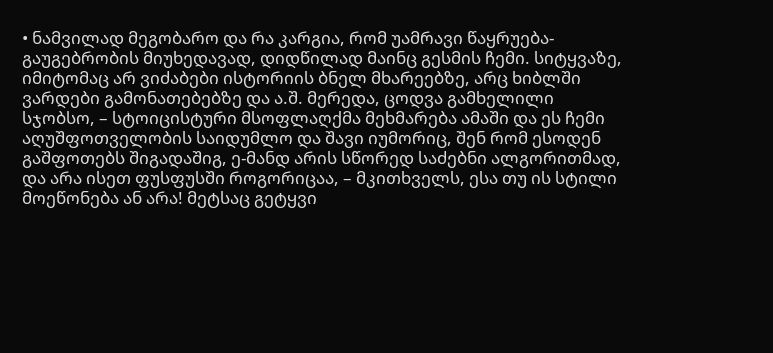• ნამვილად მეგობარო და რა კარგია, რომ უამრავი წაყრუება-გაუგებრობის მიუხედავად, დიდწილად მაინც გესმის ჩემი. სიტყვაზე, იმიტომაც არ ვიძაბები ისტორიის ბნელ მხარეებზე, არც ხიბლში ვარდები გამონათებებზე და ა.შ. მერედა, ცოდვა გამხელილი სჯობსო, – სტოიცისტური მსოფლაღქმა მეხმარება ამაში და ეს ჩემი აღუშფოთველობის საიდუმლო და შავი იუმორიც, შენ რომ ესოდენ გაშფოთებს შიგადაშიგ, ე-მანდ არის სწორედ საძებნი ალგორითმად, და არა ისეთ ფუსფუსში როგორიცაა, – მკითხველს, ესა თუ ის სტილი მოეწონება ან არა! მეტსაც გეტყვი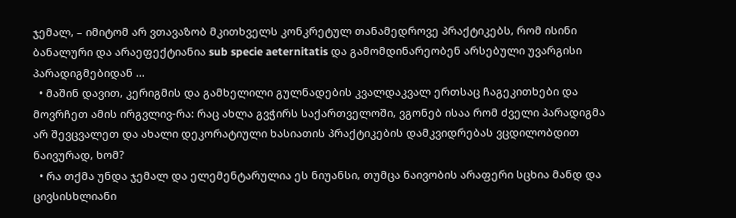ჯემალ, – იმიტომ არ ვთავაზობ მკითხველს კონკრეტულ თანამედროვე პრაქტიკებს, რომ ისინი ბანალური და არაეფექტიანია sub specie aeternitatis და გამომდინარეობენ არსებული უვარგისი პარადიგმებიდან …
  • მაშინ დავით, კერიგმის და გამხელილი გულნადების კვალდაკვალ ერთსაც ჩაგეკითხები და მოვრჩეთ ამის ირგვლივ-რა: რაც ახლა გვჭირს საქართველოში, ვგონებ ისაა რომ ძველი პარადიგმა არ შევცვალეთ და ახალი დეკორატიული ხასიათის პრაქტიკების დამკვიდრებას ვცდილობდით ნაივურად, ხომ?
  • რა თქმა უნდა ჯემალ და ელემენტარულია ეს ნიუანსი, თუმცა ნაივობის არაფერი სცხია მანდ და ცივსისხლიანი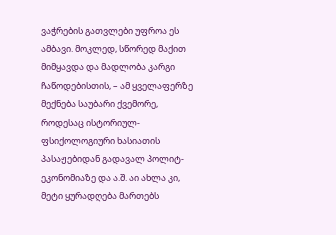ვაჭრების გათვლები უფროა ეს ამბავი. მოკლედ, სწორედ მაქით მიმყავდა და მადლობა კარგი ჩაწოდებისთის, – ამ ყველაფერზე მექნება საუბარი ქვემორე, როდესაც ისტორიულ-ფსიქოლოგიური ხასიათის პასაჟებიდან გადავალ პოლიტ-ეკონომიაზე და ა.შ. აი ახლა კი, მეტი ყურადღება მართებს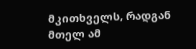მკითხველს, რადგან მთელ ამ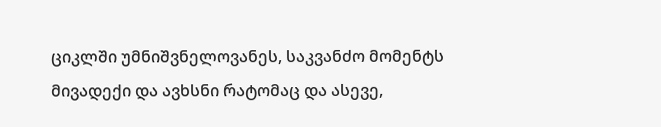ციკლში უმნიშვნელოვანეს, საკვანძო მომენტს მივადექი და ავხსნი რატომაც და ასევე,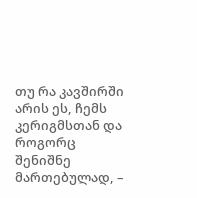თუ რა კავშირში არის ეს, ჩემს კერიგმსთან და როგორც შენიშნე მართებულად, –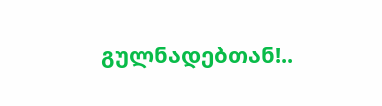გულნადებთან!..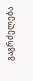გაგრძელება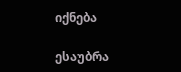იქნება

ესაუბრა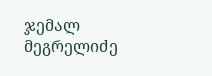ჯემალ მეგრელიძე